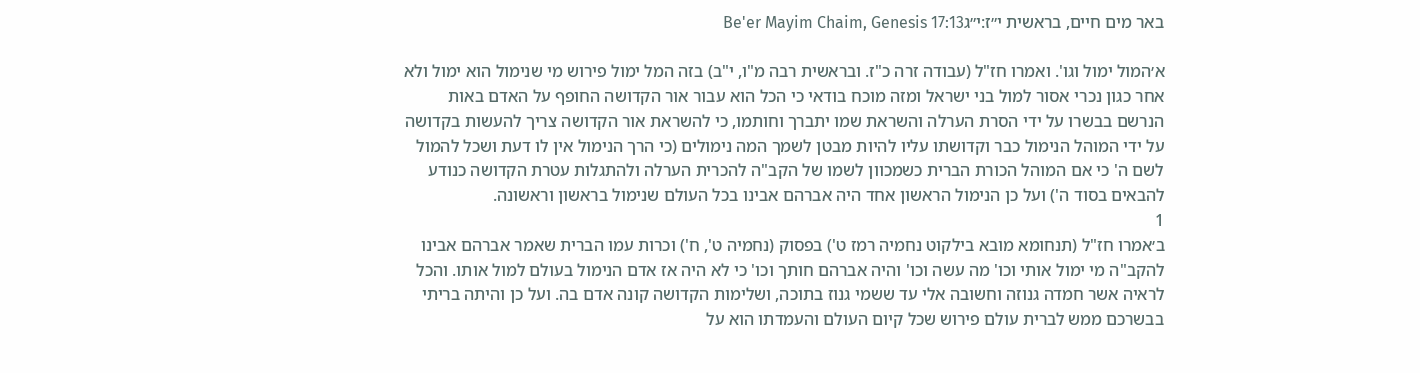באר מים חיים, בראשית י״ז:י״גBe'er Mayim Chaim, Genesis 17:13

א׳המול ימול וגו'. ואמרו חז"ל (עבודה זרה כ"ז. ובראשית רבה מ"ו, י"ב) בזה המל ימול פירוש מי שנימול הוא ימול ולא אחר כגון נכרי אסור למול בני ישראל ומזה מוכח בודאי כי הכל הוא עבור אור הקדושה החופף על האדם באות הנרשם בבשרו על ידי הסרת הערלה והשראת שמו יתברך וחותמו, כי להשראת אור הקדושה צריך להעשות בקדושה על ידי המוהל הנימול כבר וקדושתו עליו להיות מבטן לשמך המה נימולים (כי הרך הנימול אין לו דעת ושכל להמול לשם ה' כי אם המוהל הכורת הברית כשמכוון לשמו של הקב"ה להכרית הערלה ולהתגלות עטרת הקדושה כנודע להבאים בסוד ה') ועל כן הנימול הראשון אחד היה אברהם אבינו בכל העולם שנימול בראשון וראשונה.
1
ב׳אמרו חז"ל (תנחומא מובא בילקוט נחמיה רמז ט') בפסוק (נחמיה ט', ח') וכרות עמו הברית שאמר אברהם אבינו להקב"ה מי ימול אותי וכו' מה עשה וכו' והיה אברהם חותך וכו' כי לא היה אז אדם הנימול בעולם למול אותו. והכל לראיה אשר חמדה גנוזה וחשובה אלי עד ששמי גנוז בתוכה, ושלימות הקדושה קונה אדם בה. ועל כן והיתה בריתי בבשרכם ממש לברית עולם פירוש שכל קיום העולם והעמדתו הוא על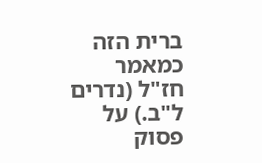ברית הזה כמאמר חז"ל (נדרים ל"ב.) על פסוק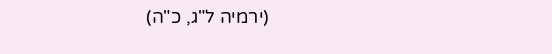(ירמיה ל"ג, כ"ה)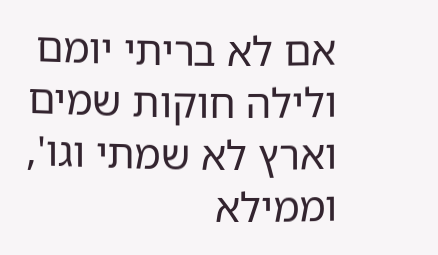אם לא בריתי יומם ולילה חוקות שמים וארץ לא שמתי וגו', וממילא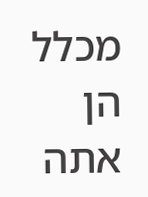מכלל הן אתה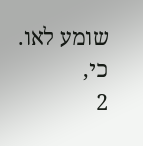שומע לאו. כי,
2